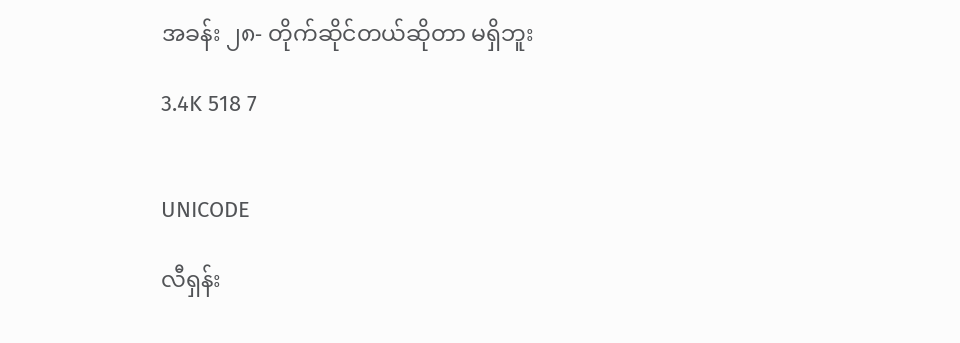အခန်း ၂၈- တိုက်ဆိုင်တယ်ဆိုတာ မရှိဘူး

3.4K 518 7


UNICODE

လီရှန်း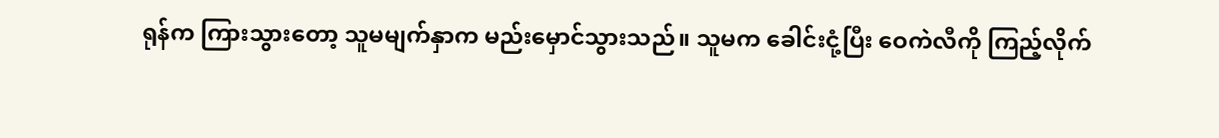ရုန်က ကြားသွားတော့ သူမမျက်နှာက မည်းမှောင်သွားသည်။ သူမက ခေါင်းငုံ့ပြီး ဝေကဲလီကို ကြည့်လိုက်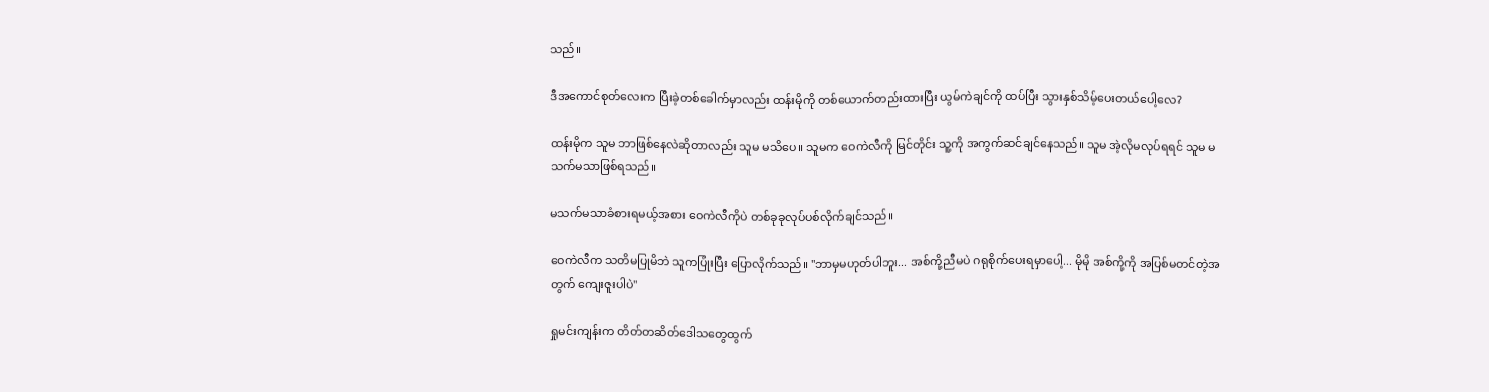သည်။

ဒီအကောင်စုတ်လေးက ပြီးခဲ့တစ်ခေါက်မှာလည်း ထန်းမိုကို တစ်ယောက်တည်းထားပြီး ယွမ်ကဲချင်ကို ထပ်ပြီး သွားနှစ်သိမ့်ပေးတယ်ပေါ့လေ?

ထန်းမိုက သူမ ဘာဖြစ်နေလဲဆိုတာလည်း သူမ မသိပေ။ သူမက ဝေကဲလီကို မြင်တိုင်း သူ့ကို အကွက်ဆင်ချင်နေသည်။ သူမ အဲ့လိုမလုပ်ရရင် သူမ မသက်မသာဖြစ်ရသည်။

မသက်မသာခံစားရမယ့်အစား ဝေကဲလီကိုပဲ တစ်ခုခုလုပ်ပစ်လိုက်ချင်သည်။

ဝေကဲလီက သတိမပြုမိဘဲ သူကပြုံးပြီး ပြောလိုက်သည်။ "ဘာမှမဟုတ်ပါဘူး... အစ်ကို့ညီမပဲ ဂရုစိုက်ပေးရမှာပေါ့... မိုမို အစ်ကို့ကို အပြစ်မတင်တဲ့အတွက် ကျေးဇူးပါပဲ"

ရှုမင်းကျန်းက တိတ်တဆိတ်ဒေါသတွေထွက်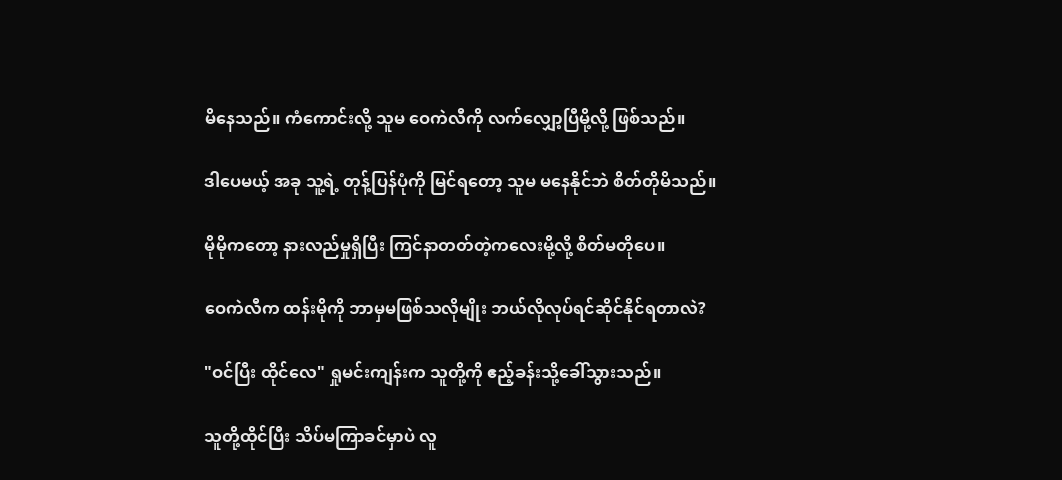မိနေသည်။ ကံကောင်းလို့ သူမ ဝေကဲလီကို လက်လျှော့ပြီမို့လို့ ဖြစ်သည်။

ဒါပေမယ့် အခု သူ့ရဲ့ တုန့်ပြန်ပုံကို မြင်ရတော့ သူမ မနေနိုင်ဘဲ စိတ်တိုမိသည်။

မိုမိုကတော့ နားလည်မှုရှိပြီး ကြင်နာတတ်တဲ့ကလေးမို့လို့ စိတ်မတိုပေ။

ဝေကဲလီက ထန်းမိုကို ဘာမှမဖြစ်သလိုမျိုး ဘယ်လိုလုပ်ရင်ဆိုင်နိုင်ရတာလဲ?

"ဝင်ပြီး ထိုင်လေ" ရှုမင်းကျန်းက သူတို့ကို ဧည့်ခန်းသို့ခေါ်သွားသည်။

သူတို့ထိုင်ပြီး သိပ်မကြာခင်မှာပဲ လူ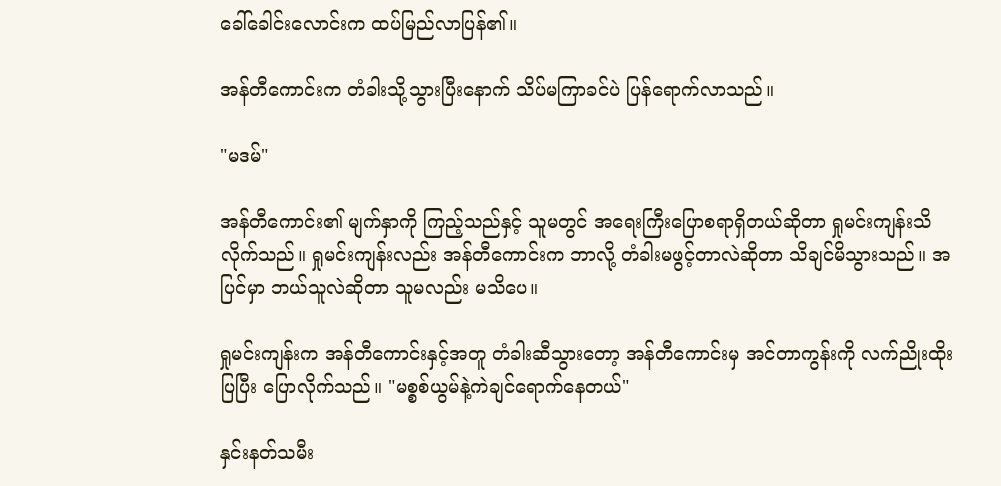ခေါ်ခေါင်းလောင်းက ထပ်မြည်လာပြန်၏။

အန်တီကောင်းက တံခါးသို့သွားပြီးနောက် သိပ်မကြာခင်ပဲ ပြန်ရောက်လာသည်။

"မဒမ်"

အန်တီကောင်း၏ မျက်နှာကို ကြည့်သည်နှင့် သူမတွင် အရေးကြီးပြောစရာရှိတယ်ဆိုတာ ရှုမင်းကျန်းသိလိုက်သည်။ ရှုမင်းကျန်းလည်း အန်တီကောင်းက ဘာလို့ တံခါးမဖွင့်တာလဲဆိုတာ သိချင်မိသွားသည်။ အပြင်မှာ ဘယ်သူလဲဆိုတာ သူမလည်း မသိပေ။

ရှုမင်းကျန်းက အန်တီကောင်းနှင့်အတူ တံခါးဆီသွားတော့ အန်တီကောင်းမှ အင်တာကွန်းကို လက်ညိုးထိုးပြပြီး ပြောလိုက်သည်။ "မစ္စစ်ယွမ်နဲ့ကဲချင်ရောက်နေတယ်"

နှင်းနတ်သမီး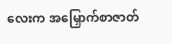လေးက အမြှောက်စာဇာတ်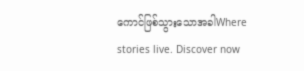ကောင်ဖြစ်သွားသောအခါWhere stories live. Discover now